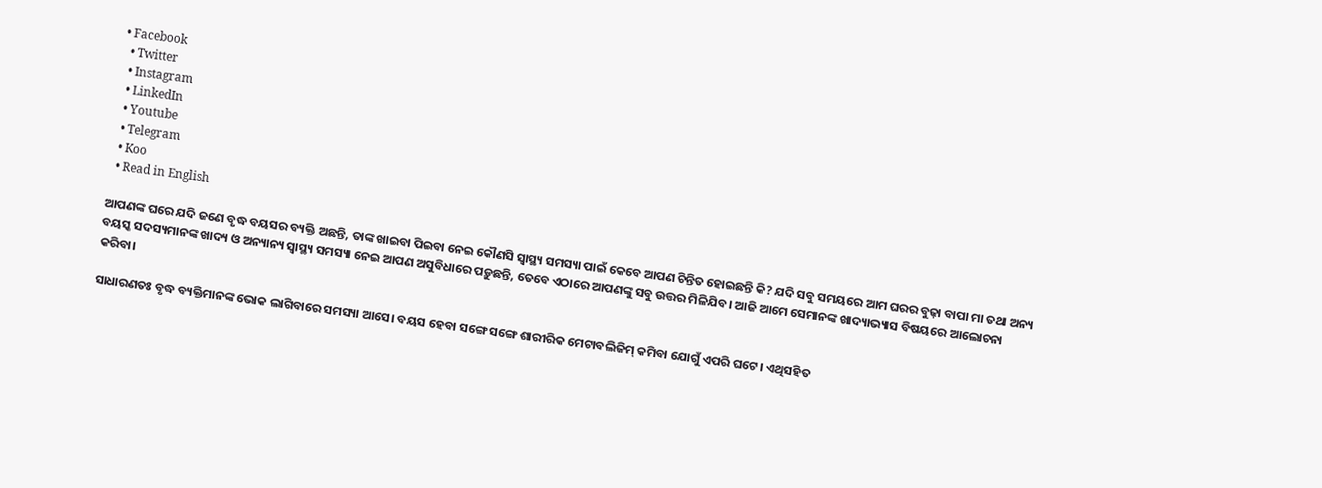• Facebook
  • Twitter
  • Instagram
  • LinkedIn
  • Youtube
  • Telegram
  • Koo
  • Read in English

ଆପଣଙ୍କ ଘରେ ଯଦି ଜଣେ ବୃଦ୍ଧ ବୟସର ବ୍ୟକ୍ତି ଅଛନ୍ତି, ତାଙ୍କ ଖାଇବା ପିଇବା ନେଇ କୌଣସି ସ୍ୱାସ୍ଥ୍ୟ ସମସ୍ୟା ପାଇଁ କେବେ ଆପଣ ଚିନ୍ତିତ ହୋଇଛନ୍ତି କି? ଯଦି ସବୁ ସମୟରେ ଆମ ଘରର ବୁଢ଼ା ବାପା ମା ତଥା ଅନ୍ୟ ବୟସ୍କ ସଦସ୍ୟମାନଙ୍କ ଖାଦ୍ୟ ଓ ଅନ୍ୟାନ୍ୟ ସ୍ୱାସ୍ଥ୍ୟ ସମସ୍ୟା ନେଇ ଆପଣ ଅସୁବିଧାରେ ପଡ଼ୁଛନ୍ତି, ତେବେ ଏଠାରେ ଆପଣଙ୍କୁ ସବୁ ଉତ୍ତର ମିଳିଯିବ। ଆଜି ଆମେ ସେମାନଙ୍କ ଖାଦ୍ୟାଭ୍ୟାସ ବିଷୟରେ ଆଲୋଚନା କରିବା।

ସାଧାରଣତଃ ବୃଦ୍ଧ ବ୍ୟକ୍ତିମାନଙ୍କ ଭୋକ ଲାଗିବାରେ ସମସ୍ୟା ଆସେ। ବୟସ ହେବା ସଙ୍ଗେ ସଙ୍ଗେ ଶାରୀରିକ ମେଟାବଲିଜିମ୍ କମିବା ଯୋଗୁଁ ଏପରି ଘଟେ। ଏଥିସହିତ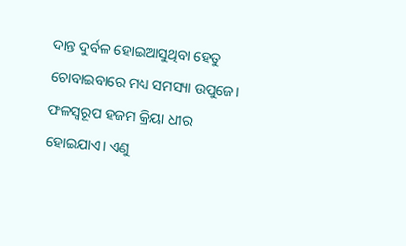ଦାନ୍ତ ଦୁର୍ବଳ ହୋଇଆସୁଥିବା ହେତୁ ଚୋବାଇବାରେ ମଧ୍ୟ ସମସ୍ୟା ଉପୁଜେ। ଫଳସ୍ୱରୂପ ହଜମ କ୍ରିୟା ଧୀର ହୋଇଯାଏ। ଏଣୁ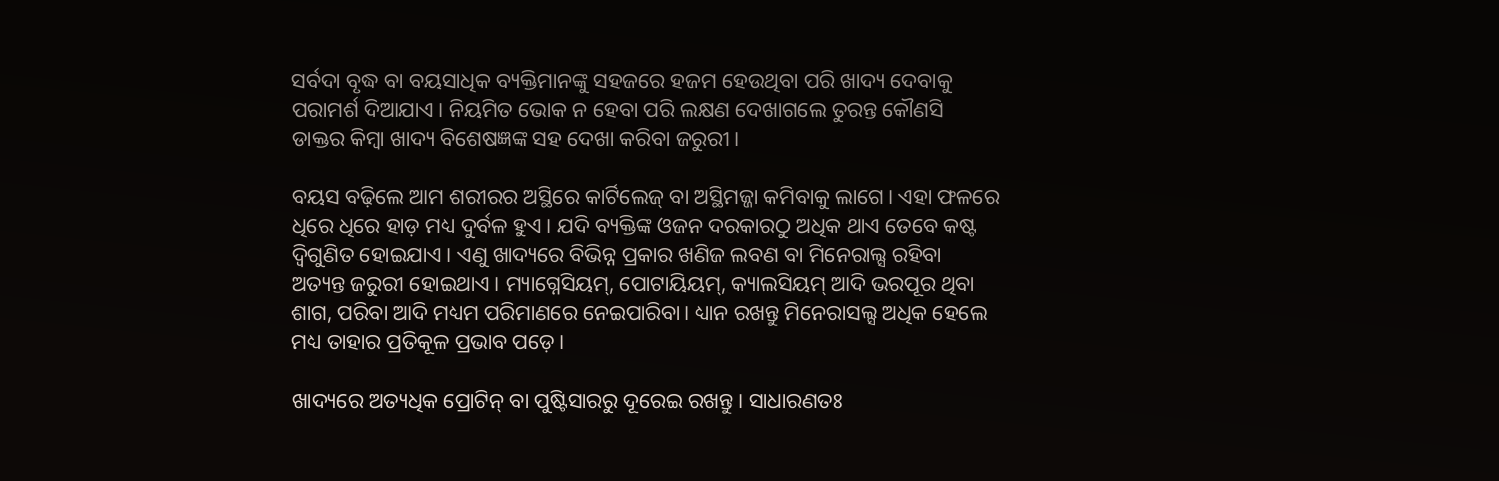ସର୍ବଦା ବୃଦ୍ଧ ବା ବୟସାଧିକ ବ୍ୟକ୍ତିମାନଙ୍କୁ ସହଜରେ ହଜମ ହେଉଥିବା ପରି ଖାଦ୍ୟ ଦେବାକୁ ପରାମର୍ଶ ଦିଆଯାଏ। ନିୟମିତ ଭୋକ ନ ହେବା ପରି ଲକ୍ଷଣ ଦେଖାଗଲେ ତୁରନ୍ତ କୌଣସି ଡାକ୍ତର କିମ୍ୱା ଖାଦ୍ୟ ବିଶେଷଜ୍ଞଙ୍କ ସହ ଦେଖା କରିବା ଜରୁରୀ।

ବୟସ ବଢ଼ିଲେ ଆମ ଶରୀରର ଅସ୍ଥିରେ କାର୍ଟିଲେଜ୍ ବା ଅସ୍ଥିମଜ୍ଜା କମିବାକୁ ଲାଗେ। ଏହା ଫଳରେ ଧିରେ ଧିରେ ହାଡ଼ ମଧ୍ୟ ଦୁର୍ବଳ ହୁଏ। ଯଦି ବ୍ୟକ୍ତିଙ୍କ ଓଜନ ଦରକାରଠୁ ଅଧିକ ଥାଏ ତେବେ କଷ୍ଟ ଦ୍ୱିଗୁଣିତ ହୋଇଯାଏ। ଏଣୁ ଖାଦ୍ୟରେ ବିଭିନ୍ନ ପ୍ରକାର ଖଣିଜ ଲବଣ ବା ମିନେରାଲ୍ସ ରହିବା ଅତ୍ୟନ୍ତ ଜରୁରୀ ହୋଇଥାଏ। ମ୍ୟାଗ୍ନେସିୟମ୍, ପୋଟାୟିୟମ୍, କ୍ୟାଲସିୟମ୍ ଆଦି ଭରପୂର ଥିବା ଶାଗ, ପରିବା ଆଦି ମଧ୍ୟମ ପରିମାଣରେ ନେଇପାରିବା। ଧ୍ୟାନ ରଖନ୍ତୁ ମିନେରାସଲ୍ସ ଅଧିକ ହେଲେ ମଧ୍ୟ ତାହାର ପ୍ରତିକୂଳ ପ୍ରଭାବ ପଡ଼େ।

ଖାଦ୍ୟରେ ଅତ୍ୟଧିକ ପ୍ରୋଟିନ୍ ବା ପୁଷ୍ଟିସାରରୁ ଦୂରେଇ ରଖନ୍ତୁ। ସାଧାରଣତଃ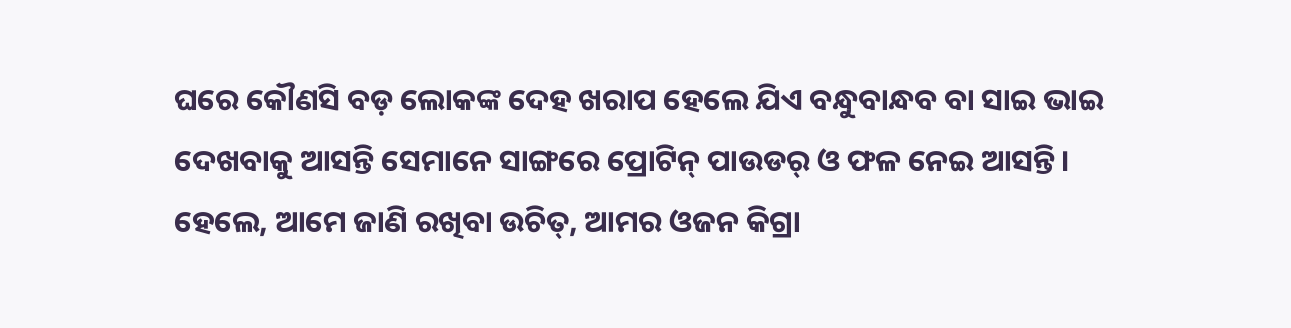ଘରେ କୌଣସି ବଡ଼ ଲୋକଙ୍କ ଦେହ ଖରାପ ହେଲେ ଯିଏ ବନ୍ଧୁବାନ୍ଧବ ବା ସାଇ ଭାଇ ଦେଖବାକୁ ଆସନ୍ତି ସେମାନେ ସାଙ୍ଗରେ ପ୍ରୋଟିନ୍ ପାଉଡର୍ ଓ ଫଳ ନେଇ ଆସନ୍ତି। ହେଲେ, ଆମେ ଜାଣି ରଖିବା ଉଚିତ୍, ଆମର ଓଜନ କିଗ୍ରା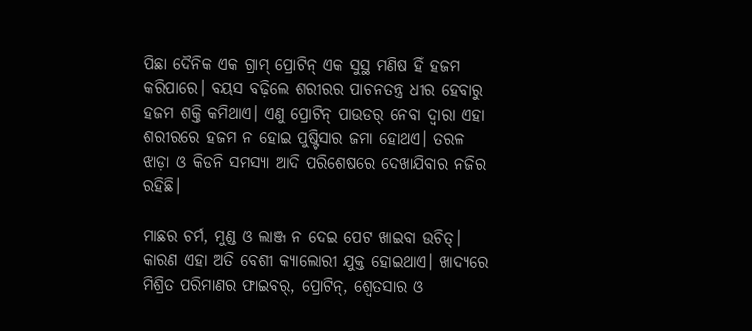ପିଛା ଦୈନିକ ଏକ ଗ୍ରାମ୍ ପ୍ରୋଟିନ୍ ଏକ ସୁସ୍ଥ ମଣିଷ ହିଁ ହଜମ କରିପାରେ। ବୟସ ବଢ଼ିଲେ ଶରୀରର ପାଚନତନ୍ତ୍ର ଧୀର ହେବାରୁ ହଜମ ଶକ୍ତି କମିଥାଏ। ଏଣୁ ପ୍ରୋଟିନ୍ ପାଉଡର୍ ନେବା ଦ୍ୱାରା ଏହା ଶରୀରରେ ହଜମ ନ ହୋଇ ପୁଷ୍ଟିସାର ଜମା ହୋଥଏ। ତରଳ ଝାଡ଼ା ଓ କିଡନି ସମସ୍ୟା ଆଦି ପରିଶେଷରେ ଦେଖାଯିବାର ନଜିର ରହିଛି।

ମାଛର ଚର୍ମ, ମୁଣ୍ଡ ଓ ଲାଞ୍ଜ ନ ଦେଇ ପେଟ ଖାଇବା ଉଚିତ୍। କାରଣ ଏହା ଅତି ବେଶୀ କ୍ୟାଲୋରୀ ଯୁକ୍ତ ହୋଇଥାଏ। ଖାଦ୍ୟରେ ମିଶ୍ରିତ ପରିମାଣର ଫାଇବର୍, ପ୍ରୋଟିନ୍, ଶ୍ୱେତସାର ଓ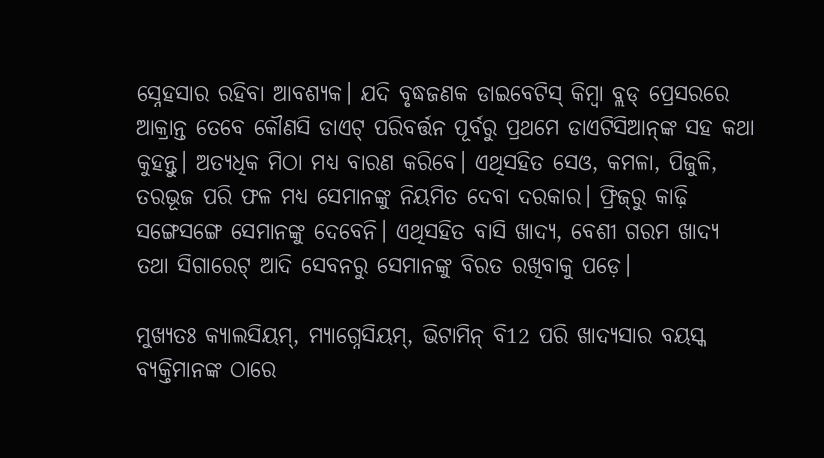ସ୍ନେହସାର ରହିବା ଆବଶ୍ୟକ। ଯଦି ବୃଦ୍ଧଜଣକ ଡାଇବେଟିସ୍ କିମ୍ୱା ବ୍ଲଡ୍ ପ୍ରେସରରେ ଆକ୍ରାନ୍ତ ତେବେ କୌଣସି ଡାଏଟ୍ ପରିବର୍ତ୍ତନ ପୂର୍ବରୁ ପ୍ରଥମେ ଡାଏଟିସିଆନ୍‌ଙ୍କ ସହ କଥା କୁହନ୍ତୁ। ଅତ୍ୟଧିକ ମିଠା ମଧ୍ୟ ବାରଣ କରିବେ। ଏଥିସହିତ ସେଓ, କମଳା, ପିଜୁଳି, ତରଭୂଜ ପରି ଫଳ ମଧ୍ୟ ସେମାନଙ୍କୁ ନିୟମିତ ଦେବା ଦରକାର। ଫ୍ରିଜ୍‌ରୁ କାଢ଼ି ସଙ୍ଗେସଙ୍ଗେ ସେମାନଙ୍କୁ ଦେବେନି। ଏଥିସହିତ ବାସି ଖାଦ୍ୟ, ବେଶୀ ଗରମ ଖାଦ୍ୟ ତଥା ସିଗାରେଟ୍ ଆଦି ସେବନରୁ ସେମାନଙ୍କୁ ବିରତ ରଖିବାକୁ ପଡ଼େ।

ମୁଖ୍ୟତଃ କ୍ୟାଲସିୟମ୍, ମ୍ୟାଗ୍ନେସିୟମ୍, ଭିଟାମିନ୍ ବି12 ପରି ଖାଦ୍ୟସାର ବୟସ୍କ ବ୍ୟକ୍ତିମାନଙ୍କ ଠାରେ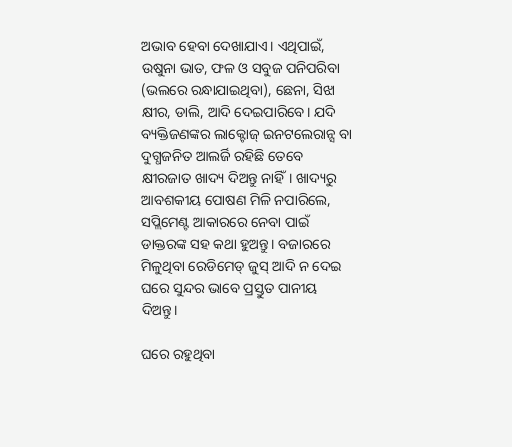ଅଭାବ ହେବା ଦେଖାଯାଏ। ଏଥିପାଇଁ, ଉଷୁନା ଭାତ, ଫଳ ଓ ସବୁଜ ପନିପରିବା (ଭଲରେ ରନ୍ଧାଯାଇଥିବା), ଛେନା, ସିଝା କ୍ଷୀର, ଡାଲି, ଆଦି ଦେଇପାରିବେ। ଯଦି ବ୍ୟକ୍ତିଜଣଙ୍କର ଲାକ୍ଟୋଜ୍ ଇନଟଲେରାନ୍ସ ବା ଦୁଗ୍ଧଜନିତ ଆଲର୍ଜି ରହିଛି ତେବେ କ୍ଷୀରଜାତ ଖାଦ୍ୟ ଦିଅନ୍ତୁ ନାହିଁ। ଖାଦ୍ୟରୁ ଆବଶକୀୟ ପୋଷଣ ମିଳି ନପାରିଲେ, ସପ୍ଲିମେଣ୍ଟ ଆକାରରେ ନେବା ପାଇଁ ଡାକ୍ତରଙ୍କ ସହ କଥା ହୁଅନ୍ତୁ। ବଜାରରେ ମିଳୁଥିବା ରେଡିମେଡ୍ ଜୁସ୍ ଆଦି ନ ଦେଇ ଘରେ ସୁନ୍ଦର ଭାବେ ପ୍ରସ୍ତୁତ ପାନୀୟ ଦିଅନ୍ତୁ।

ଘରେ ରହୁଥିବା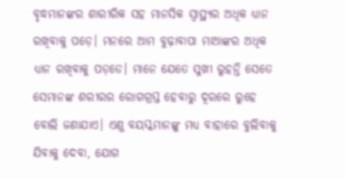ବୃଦ୍ଧମାନଙ୍କର ଶାରୀରିକ ସହ ମାନସିକ ସ୍ୱାସ୍ଥ୍ୟର ଅଧିକ ଧ୍ୟାନ ରଖିବାକୁ ପଡ଼େ। ମନରେ ଆମ ବୁଢ଼ାବାପା ମାଆଙ୍କର ଅଧିକ ଧ୍ୟାନ ରଖିବାକୁ ପଡ଼ଡେ। ମାନେ ଯେତେ ସୁଖୀ ରୁହନ୍ତି ସେତେ ସେମାନଙ୍କ ଶରୀରର ରୋଗଗ୍ରସ୍ତ ହେବାରୁ ଦୂରରେ ରୁହେ ବୋଲି ଜଣାଯାଏ। ଏଣୁ ବୟସ୍କମାନଙ୍କୁ ମଧ୍ୟ ବାହାରେ ବୁଲିବାକୁ ଯିବାକୁ ଦେବା, ଯୋଗ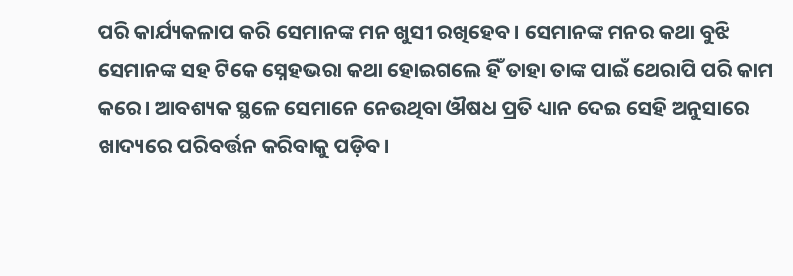ପରି କାର୍ଯ୍ୟକଳାପ କରି ସେମାନଙ୍କ ମନ ଖୁସୀ ରଖିହେବ। ସେମାନଙ୍କ ମନର କଥା ବୁଝି ସେମାନଙ୍କ ସହ ଟିକେ ସ୍ନେହଭରା କଥା ହୋଇଗଲେ ହିଁ ତାହା ତାଙ୍କ ପାଇଁ ଥେରାପି ପରି କାମ କରେ। ଆବଶ୍ୟକ ସ୍ଥଳେ ସେମାନେ ନେଉଥିବା ଔଷଧ ପ୍ରତି ଧ୍ୟାନ ଦେଇ ସେହି ଅନୁସାରେ ଖାଦ୍ୟରେ ପରିବର୍ତ୍ତନ କରିବାକୁ ପଡ଼ିବ।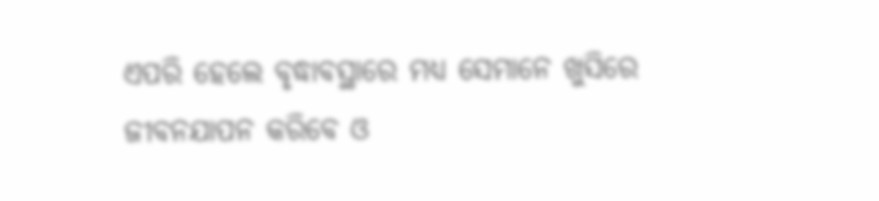ଏପରି ହେଲେ ବୃଦ୍ଧାବସ୍ଥାରେ ମଧ୍ୟ ସେମାନେ ଖୁସିରେ ଜୀବନଯାପନ କରିବେ ଓ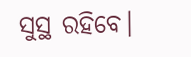ସୁସ୍ଥ ରହିବେ।